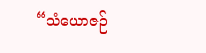“သံယောဇဉ်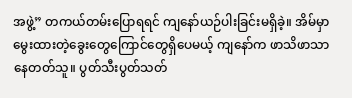အဖွဲ့” တကယ်တမ်းပြောရရင် ကျနော်ယဉ်ပါးခြင်းမရှိခဲ့။ အိမ်မှာမွေးထားတဲ့ခွေးတွေကြောင်တွေရှိပေမယ့် ကျနော်က ဖာသိဖာသာနေတတ်သူ။ ပွတ်သီးပွတ်သတ်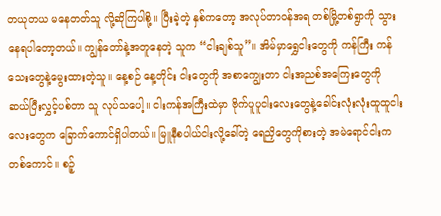တယုတယ မနေတတ်သူ လို့ဆိုကြပါစို့။ ပြီးခဲ့တဲ့ နှစ်ကတော့ အလုပ်တာဝန်အရ တစ်မြို့တစ်ရွာကို သွားနေရပါတော့တယ်။ ကျွန်တော်နဲ့အတူနေတဲ့ သူက “ငါးချစ်သူ”။ အိမ်မှာရွှေငါးတွေကို ကန်ကြီး ကန်သေးတွေနဲ့မွေးထားတဲ့သူ။ နေ့စဉ် နေ့တိုင်း ငါးတွေကို အစာကျွေးတာ ငါးအညစ်အကြေးတွေကို ဆယ်ပြီးလွှင့်ပစ်တာ သူ လုပ်သပေါ့။ ငါးကန်အကြီးထဲမှာ ဗိုက်ပူပူငါးလေးတွေနဲ့ခေါင်းလုံးလုံးထူထူငါးလေးတွေက ခြောက်ကောင်ရှိပါတယ်။ မြူနီစပါယ်ငါးလို့ခေါ်တဲ့ ရေညှိတွေကိုစားတဲ့ အမဲရောင်ငါးကတစ်ကောင်။ စဉ့်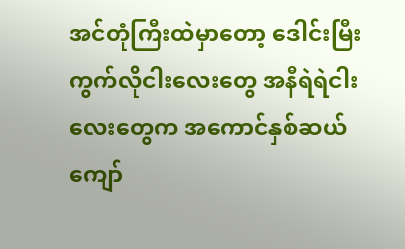အင်တုံကြီးထဲမှာတော့ ဒေါင်းမြီးကွက်လိုငါးလေးတွေ အနီရဲရဲငါးလေးတွေက အကောင်နှစ်ဆယ်ကျော်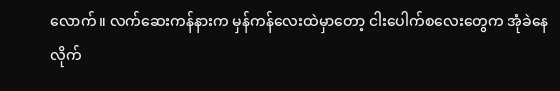လောက်။ လက်ဆေးကန်နားက မှန်ကန်လေးထဲမှာတော့ ငါးပေါက်စလေးတွေက အုံခဲနေလိုက်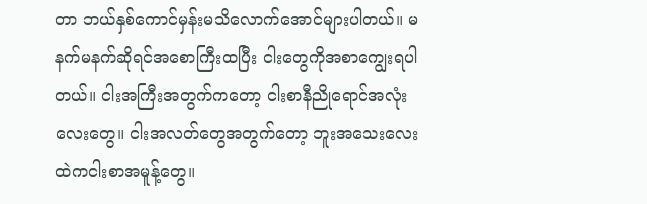တာ ဘယ်နှစ်ကောင်မှန်းမသိလောက်အောင်များပါတယ်။ မနက်မနက်ဆိုရင်အစောကြီးထပြီး ငါးတွေကိုအစာကျွေးရပါတယ်။ ငါးအကြီးအတွက်ကတော့ ငါးစာနီညိုရောင်အလုံးလေးတွေ။ ငါးအလတ်တွေအတွက်တော့ ဘူးအသေးလေးထဲကငါးစာအမူန့်တွေ။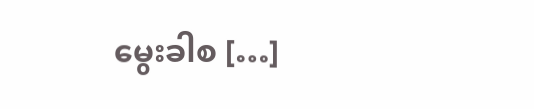မွေးခါစ […]